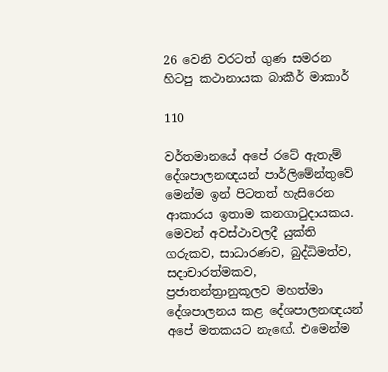26 වෙනි වරටත් ගුණ සමරන හිටපු කථානායක බාකීර් මාකාර්

110

වර්තමානයේ අපේ රටේ ඇතැම් දේශපාලනඥයන් පාර්ලිමේන්තුවේ මෙන්ම ඉන් පිටතත් හැසිරෙන ආකාරය ඉතාම කනගාටුදායකය. මෙවන් අවස්ථාවලදී යුක්ති ගරුකව, සාධාරණව, බුද්ධිමත්ව, සදාචාරත්මකව, ප්‍රජාතන්ත්‍රානුකූලව මහත්මා දේශපාලනය කළ දේශපාලනඥයන් අපේ මතකයට නැඟේ. එමෙන්ම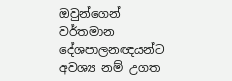ඔවුන්ගෙන් වර්තමාන දේශපාලනඥයන්ට අවශ්‍ය නම් උගත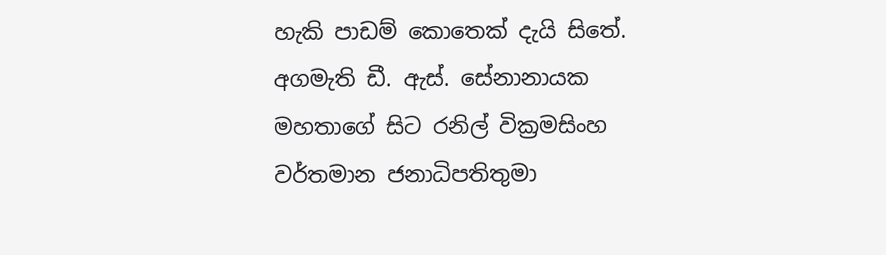හැකි පාඩම් කොතෙක් දැයි සිතේ. අගමැති ඩී. ඇස්. සේනානායක මහතාගේ සිට රනිල් වික්‍රමසිංහ වර්තමාන ජනාධිපතිතුමා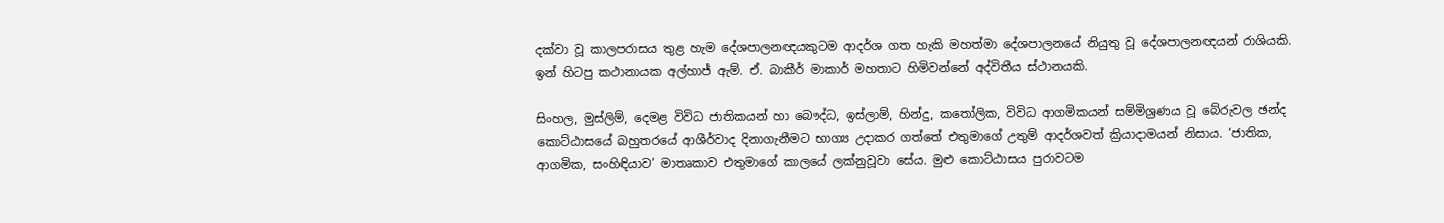දක්වා වූ කාලපරාසය තුළ හැම දේශපාලනඥයකුටම ආදර්ශ ගත හැකි මහත්මා දේශපාලනයේ නියුතු වූ දේශපාලනඥයන් රාශියකි. ඉන් හිටපු කථානායක අල්හාජ් ඇම්. ඒ. බාකීර් මාකාර් මහතාට හිමිවන්නේ අද්විතීය ස්ථානයකි.

සිංහල, මුස්ලිම්, දෙමළ විවිධ ජාතිකයන් හා බෞද්ධ, ඉස්ලාම්, හින්දු, කතෝලික, විවිධ ආගමිකයන් සම්මිශ්‍රණය වූ බේරුවල ඡන්ද කොට්ඨාසයේ බහුතරයේ ආශීර්වාද දිනාගැනීමට භාග්‍ය උදාකර ගත්තේ එතුමාගේ උතුම් ආදර්ශවත් ක්‍රියාදාමයන් නිසාය. ‘ජාතික, ආගමික, සංහිඳියාව’ මාතෘකාව එතුමාගේ කාලයේ ලක්නුවූවා සේය. මුළු කොට්ඨාසය පුරාවටම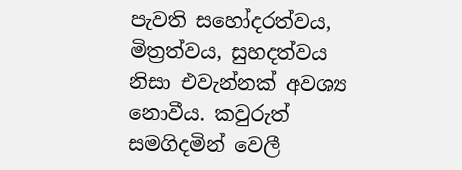පැවති සහෝදරත්වය, මිත්‍රත්වය, සුහදත්වය නිසා එවැන්නක් අවශ්‍ය නොවීය. කවුරුත් සමගිදමින් වෙලී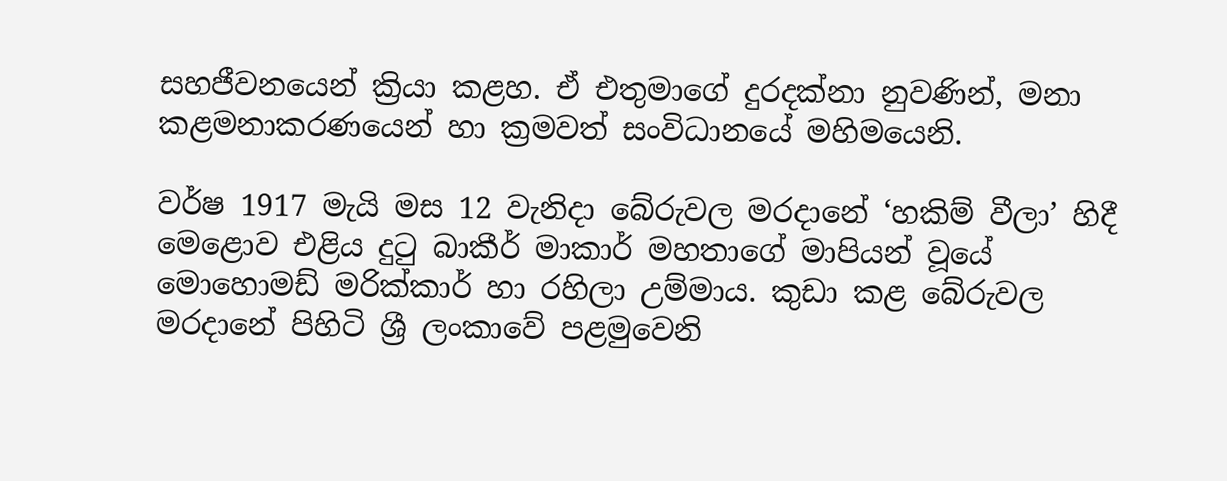සහජීවනයෙන් ක්‍රියා කළහ. ඒ එතුමාගේ දුරදක්නා නුවණින්, මනා කළමනාකරණයෙන් හා ක්‍රමවත් සංවිධානයේ මහිමයෙනි.

වර්ෂ 1917 මැයි මස 12 වැනිදා බේරුවල මරදානේ ‘හකිම් වීලා’ හිදී මෙළොව එළිය දුටු බාකීර් මාකාර් මහතාගේ මාපියන් වූයේ මොහොමඩ් මරික්කාර් හා රහිලා උම්මාය. කුඩා කළ බේරුවල මරදානේ පිහිටි ශ්‍රී ලංකාවේ පළමුවෙනි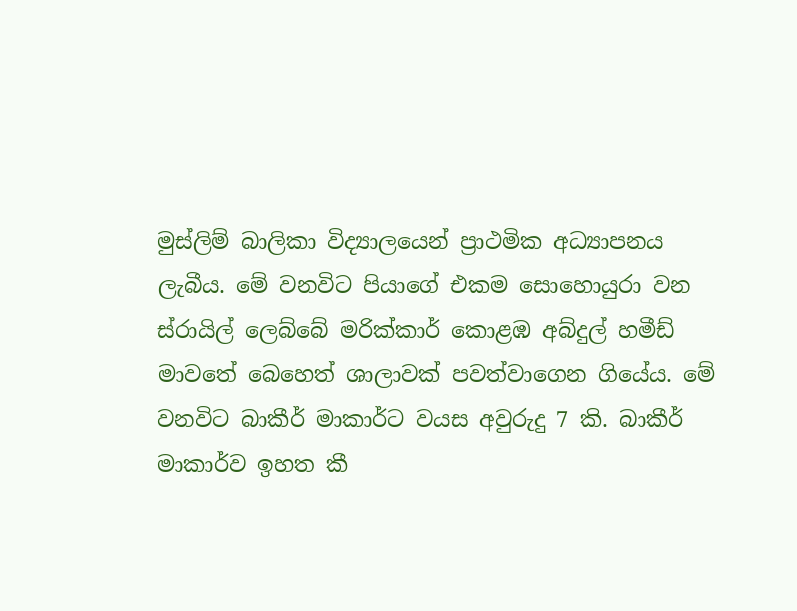මුස්ලිම් බාලිකා විද්‍යාලයෙන් ප්‍රාථමික අධ්‍යාපනය ලැබීය. මේ වනවිට පියාගේ එකම සොහොයුරා වන ස්රායිල් ලෙබ්බේ මරික්කාර් කොළඹ අබ්දුල් හමීඩ් මාවතේ බෙහෙත් ශාලාවක් පවත්වාගෙන ගියේය. මේ වනවිට බාකීර් මාකාර්ට වයස අවුරුදු 7 කි. බාකීර් මාකාර්ව ඉහත කී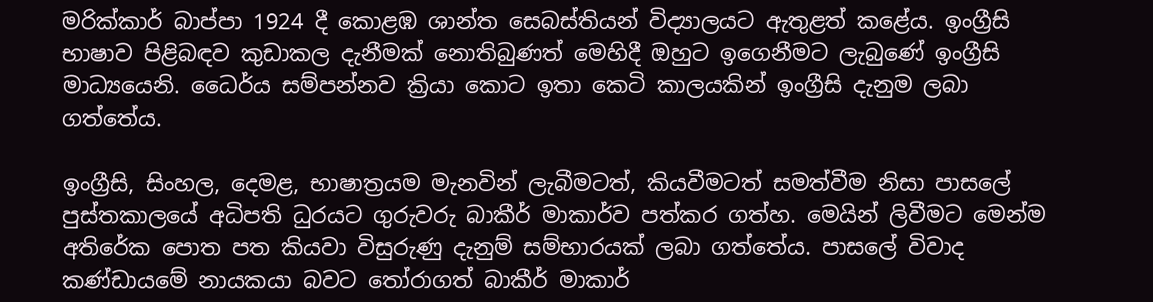මරික්කාර් බාප්පා 1924 දී කොළඹ ශාන්ත සෙබස්තියන් විද්‍යාලයට ඇතුළත් කළේය. ඉංග්‍රීසි භාෂාව පිළිබඳව කුඩාකල දැනීමක් නොතිබුණත් මෙහිදී ඔහුට ඉගෙනීමට ලැබුණේ ඉංග්‍රීසි මාධ්‍යයෙනි. ධෛර්ය සම්පන්නව ක්‍රියා කොට ඉතා කෙටි කාලයකින් ඉංග්‍රීසි දැනුම ලබා ගත්තේය.

ඉංග්‍රීසි, සිංහල, දෙමළ, භාෂාත්‍රයම මැනවින් ලැබීමටත්, කියවීමටත් සමත්වීම නිසා පාසලේ පුස්තකාලයේ අධිපති ධුරයට ගුරුවරු බාකීර් මාකාර්ව පත්කර ගත්හ. මෙයින් ලිවීමට මෙන්ම අතිරේක පොත පත කියවා විසුරුණු දැනුම් සම්භාරයක් ලබා ගත්තේය. පාසලේ විවාද කණ්ඩායමේ නායකයා බවට තෝරාගත් බාකීර් මාකාර්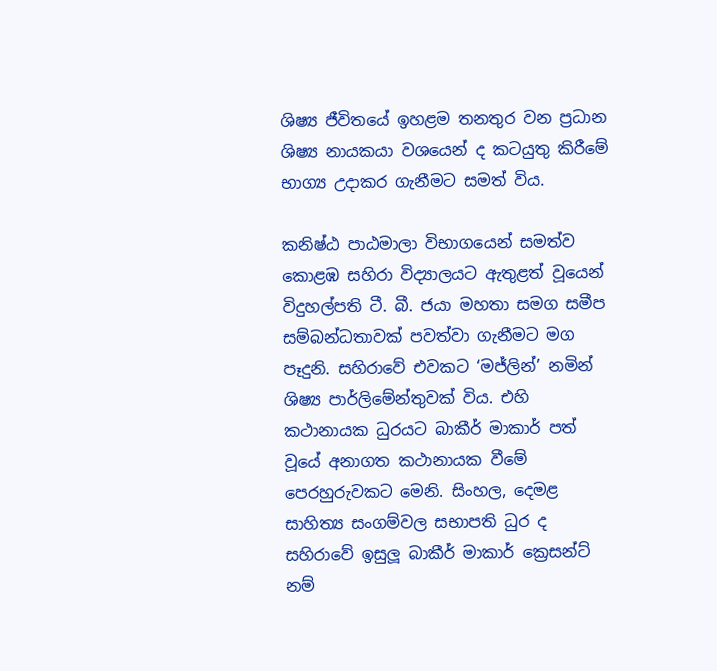ශිෂ්‍ය ජීවිතයේ ඉහළම තනතුර වන ප්‍රධාන ශිෂ්‍ය නායකයා වශයෙන් ද කටයුතු කිරීමේ භාග්‍ය උදාකර ගැනීමට සමත් විය.

කනිෂ්ඨ පාඨමාලා විභාගයෙන් සමත්ව කොළඹ සහිරා විද්‍යාලයට ඇතුළත් වූයෙන් විදුහල්පති ටී. බී. ජයා මහතා සමග සමීප සම්බන්ධතාවක් පවත්වා ගැනීමට මග පෑදුනි. සහිරාවේ එවකට ‘මජ්ලින්’ නමින් ශිෂ්‍ය පාර්ලිමේන්තුවක් විය. එහි කථානායක ධුරයට බාකීර් මාකාර් පත් වූයේ අනාගත කථානායක වීමේ පෙරහුරුවකට මෙනි. සිංහල, දෙමළ සාහිත්‍ය සංගම්වල සභාපති ධුර ද සහිරාවේ ඉසුලූ බාකීර් මාකාර් ක්‍රෙසන්ට් නම්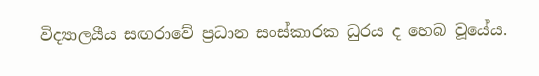විද්‍යාලයීය සඟරාවේ ප්‍රධාන සංස්කාරක ධුරය ද හෙබ වූයේය.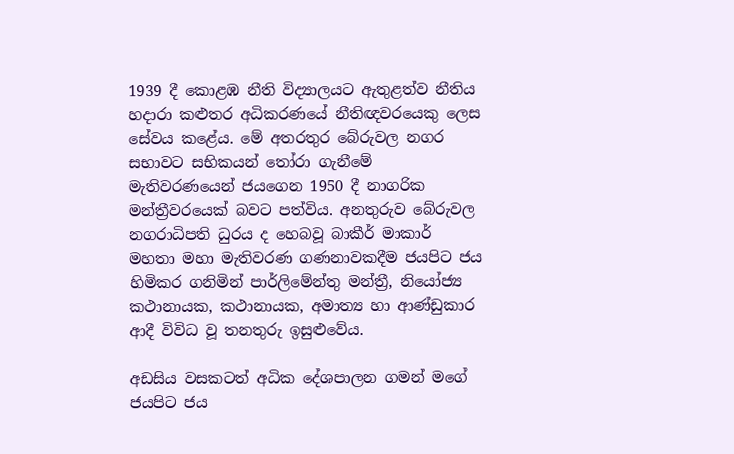1939 දී කොළඹ නීති විද්‍යාලයට ඇතුළත්ව නීතිය හදාරා කළුතර අධිකරණයේ නීතිඥවරයෙකු ලෙස සේවය කළේය. මේ අතරතුර බේරුවල නගර සභාවට සභිකයන් තෝරා ගැනීමේ මැතිවරණයෙන් ජයගෙන 1950 දී නාගරික මන්ත්‍රීවරයෙක් බවට පත්විය. අනතුරුව බේරුවල නගරාධිපති ධුරය ද හෙබවූ බාකීර් මාකාර් මහතා මහා මැතිවරණ ගණනාවකදීම ජයපිට ජය හිමිකර ගනිමින් පාර්ලිමේන්තු මන්ත්‍රී, නියෝජ්‍ය කථානායක, කථානායක, අමාත්‍ය හා ආණ්ඩුකාර ආදී විවිධ වූ තනතුරු ඉසුළුවේය.

අඩසිය වසකටත් අධික දේශපාලන ගමන් මගේ ජයපිට ජය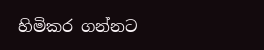හිමිකර ගන්නට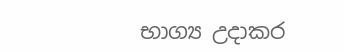භාග්‍ය උදාකර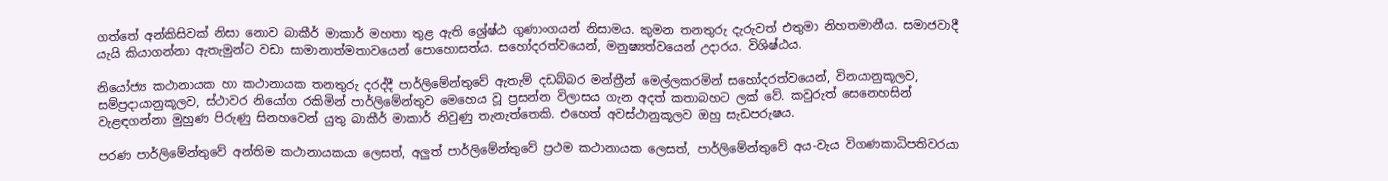ගත්තේ අන්කිසිවක් නිසා නොව බාකීර් මාකාර් මහතා තුළ ඇති ශ්‍රේෂ්ඨ ගුණාංගයන් නිසාමය. කුමන තනතුරු දැරුවත් එතුමා නිහතමානීය. සමාජවාදී යැයි කියාගන්නා ඇතැමුන්ට වඩා සාමානාත්මතාවයෙන් පොහොසත්ය. සහෝදරත්වයෙන්, මනුෂ්‍යත්වයෙන් උදාරය. විශිෂ්ඨය.

නියෝජ්‍ය කථානායක හා කථානායක තනතුරු දරද්දී පාර්ලිමේන්තුවේ ඇතැම් දඩබ්බර මන්ත්‍රීන් මෙල්ලකරමින් සහෝදරත්වයෙන්, විනයානුකූලව, සම්ප්‍රදායානුකූලව, ස්ථාවර නියෝග රකිමින් පාර්ලිමේන්තුව මෙහෙය වූ ප්‍රසන්න විලාසය ගැන අදත් කතාබහට ලක් වේ. කවුරුත් සෙනෙහසින් වැළඳගන්නා මුහුණ පිරුණු සිනහවෙන් යුතු බාකීර් මාකාර් නිවුණු තැනැත්තෙකි. එහෙත් අවස්ථානුකූලව ඔහු සැඩපරුෂය.

පරණ පාර්ලිමේන්තුවේ අන්තිම කථානායකයා ලෙසත්, අලුත් පාර්ලිමේන්තුවේ ප්‍රථම කථානායක ලෙසත්, පාර්ලිමේන්තුවේ අය-වැය විගණකාධිපතිවරයා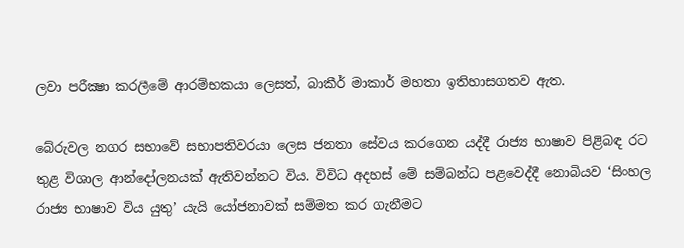ලවා පරීක්‍ෂා කරලීමේ ආරම්භකයා ලෙසත්, බාකීර් මාකාර් මහතා ඉතිහාසගතව ඇත.

බේරුවල නගර සභාවේ සභාපතිවරයා ලෙස ජනතා සේවය කරගෙන යද්දී රාජ්‍ය භාෂාව පිළිබඳ රට තුළ විශාල ආන්දෝලනයක් ඇතිවන්නට විය. විවිධ අදහස් මේ සම්බන්ධ පළවෙද්දී නොබියව ‘සිංහල රාජ්‍ය භාෂාව විය යුතු’ යැයි යෝජනාවක් සම්මත කර ගැනීමට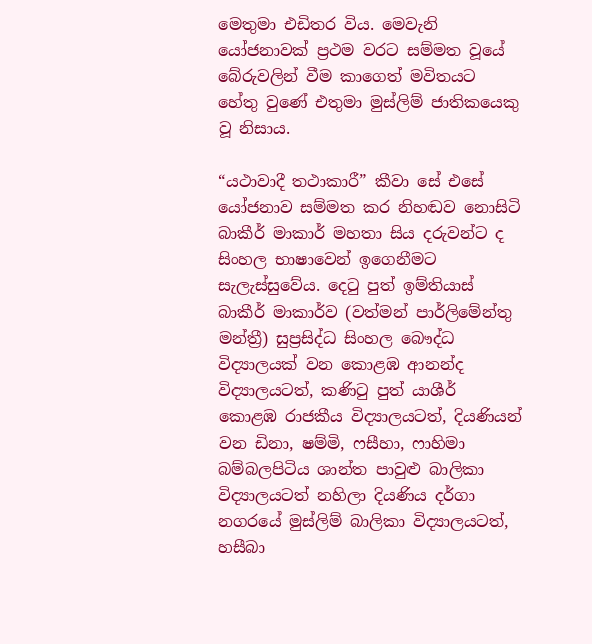මෙතුමා එඩිතර විය. මෙවැනි යෝජනාවක් ප්‍රථම වරට සම්මත වූයේ බේරුවලින් වීම කාගෙත් මවිතයට හේතු වුණේ එතුමා මුස්ලිම් ජාතිකයෙකු වූ නිසාය.

“යථාවාදී තථාකාරී” කීවා සේ එසේ යෝජනාව සම්මත කර නිහඬව නොසිටි බාකීර් මාකාර් මහතා සිය දරුවන්ට ද සිංහල භාෂාවෙන් ඉගෙනීමට සැලැස්සුවේය. දෙටු පුත් ඉම්තියාස් බාකීර් මාකාර්ව (වත්මන් පාර්ලිමේන්තු මන්ත්‍රී) සුප්‍රසිද්ධ සිංහල බෞද්ධ විද්‍යාලයක් වන කොළඹ ආනන්ද විද්‍යාලයටත්, කණිටු පුත් යාශීර් කොළඹ රාජකීය විද්‍යාලයටත්, දියණියන් වන ඩිනා, ෂම්මි, ෆසීහා, ෆාහිමා බම්බලපිටිය ශාන්ත පාවුළු බාලිකා විද්‍යාලයටත් නහිලා දියණිය දර්ගා නගරයේ මුස්ලිම් බාලිකා විද්‍යාලයටත්, හසීබා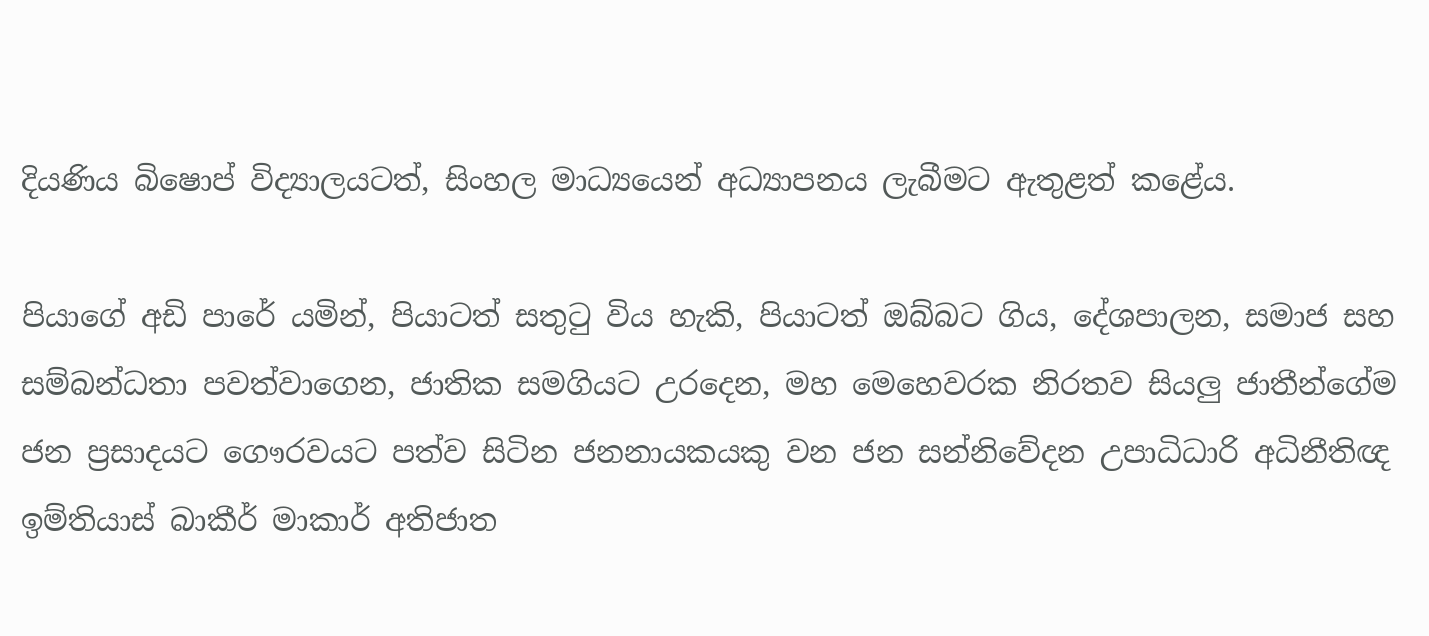දියණිය බිෂොප් විද්‍යාලයටත්, සිංහල මාධ්‍යයෙන් අධ්‍යාපනය ලැබීමට ඇතුළත් කළේය.

පියාගේ අඩි පාරේ යමින්, පියාටත් සතුටු විය හැකි, පියාටත් ඔබ්බට ගිය, දේශපාලන, සමාජ සහ සම්බන්ධතා පවත්වාගෙන, ජාතික සමගියට උරදෙන, මහ මෙහෙවරක නිරතව සියලු ජාතීන්ගේම ජන ප්‍රසාදයට ගෞරවයට පත්ව සිටින ජනනායකයකු වන ජන සන්නිවේදන උපාධිධාරි අධිනීතිඥ ඉම්තියාස් බාකීර් මාකාර් අතිජාත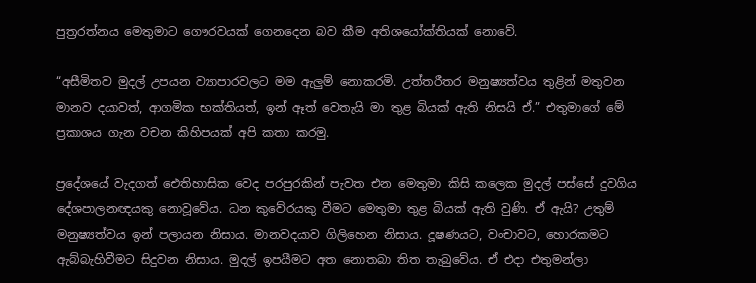පුත්‍රරත්නය මෙතුමාට ගෞරවයක් ගෙනදෙන බව කීම අතිශයෝක්තියක් නොවේ.

“අසීමිතව මුදල් උපයන ව්‍යාපාරවලට මම ඇලුම් නොකරමි. උත්තරීතර මනුෂ්‍යත්වය තුළින් මතුවන මානව දයාවත්, ආගමික භක්තියත්, ඉන් ඈත් වෙතැයි මා තුළ බියක් ඇති නිසයි ඒ.” එතුමාගේ මේ ප්‍රකාශය ගැන වචන කිහිපයක් අපි කතා කරමු.

ප්‍රදේශයේ වැදගත් ඓතිහාසික වෙද පරපුරකින් පැවත එන මෙතුමා කිසි කලෙක මුදල් පස්සේ දුවගිය දේශපාලනඥයකු නොවූවේය. ධන කුවේරයකු වීමට මෙතුමා තුළ බියක් ඇති වුණි. ඒ ඇයි? උතුම් මනුෂ්‍යත්වය ඉන් පලායන නිසාය. මානවදයාව ගිලිහෙන නිසාය. දූෂණයට, වංචාවට, හොරකමට ඇබ්බැහිවීමට සිදුවන නිසාය. මුදල් ඉපයීමට අත නොතබා තිත තැබුවේය. ඒ එදා එතුමන්ලා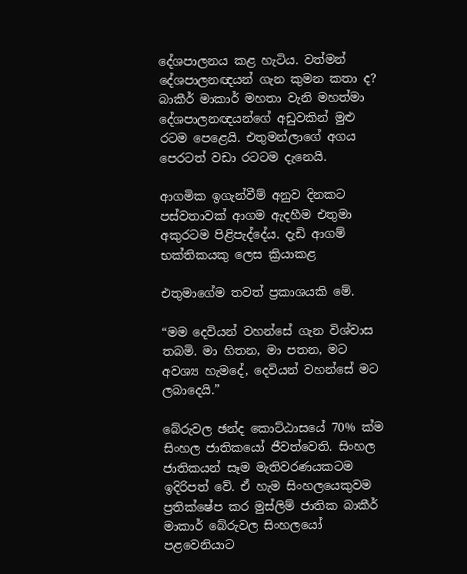දේශපාලනය කළ හැටිය. වත්මන් දේශපාලනඥයන් ගැන කුමන කතා ද? බාකීර් මාකාර් මහතා වැනි මහත්මා දේශපාලනඥයන්ගේ අඩුවකින් මුළු රටම පෙළෙයි. එතුමන්ලාගේ අගය පෙරටත් වඩා රටටම දැනෙයි.

ආගමික ඉගැන්වීම් අනුව දිනකට පස්වතාවක් ආගම ඇදහීම එතුමා අකුරටම පිළිපැද්දේය. දැඩි ආගම් භක්තිකයකු ලෙස ක්‍රියාකළ

එතුමාගේම තවත් ප්‍රකාශයකි මේ.

“මම දෙවියන් වහන්සේ ගැන විශ්වාස තබමි. මා හිතන, මා පතන, මට අවශ්‍ය හැමදේ, දෙවියන් වහන්සේ මට ලබාදෙයි.”

බේරුවල ඡන්ද කොට්ඨාසයේ 70% ක්ම සිංහල ජාතිකයෝ ජීවත්වෙති. සිංහල ජාතිකයන් සෑම මැතිවරණයකටම ඉදිරිපත් වේ. ඒ හැම සිංහලයෙකුවම ප්‍රතික්ෂේප කර මුස්ලිම් ජාතික බාකීර් මාකාර් බේරුවල සිංහලයෝ පළවෙනියාට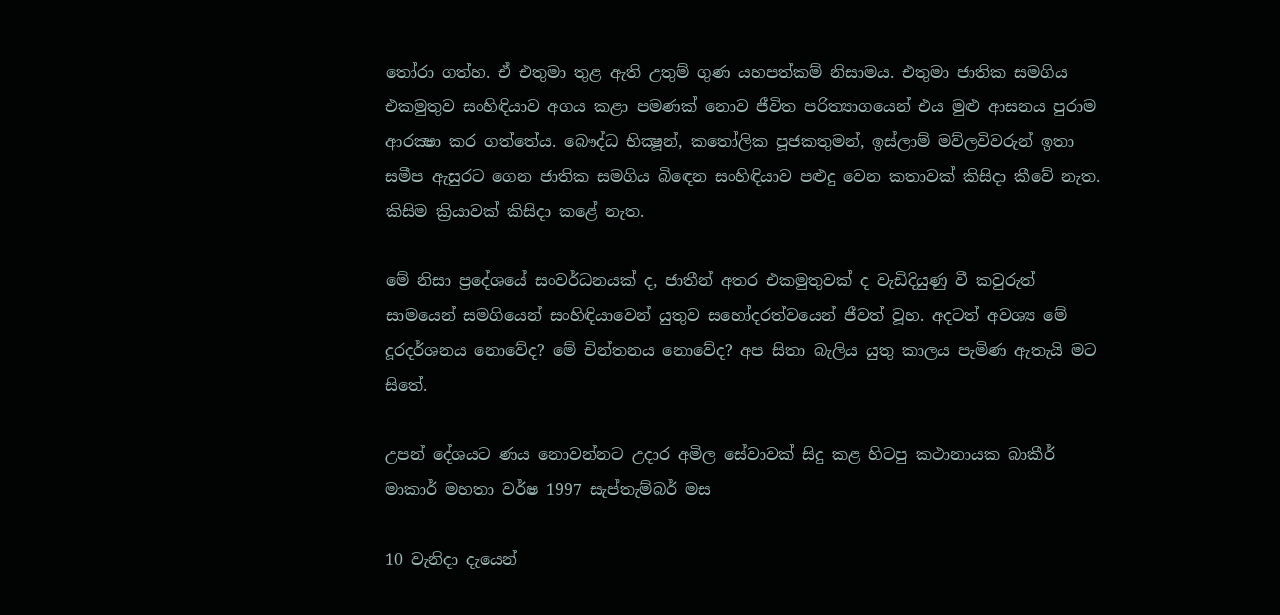තෝරා ගත්හ. ඒ එතුමා තුළ ඇති උතුම් ගුණ යහපත්කම් නිසාමය. එතුමා ජාතික සමගිය එකමුතුව සංහිඳියාව අගය කළා පමණක් නොව ජීවිත පරිත්‍යාගයෙන් එය මුළු ආසනය පුරාම ආරක්‍ෂා කර ගත්තේය. බෞද්ධ භික්‍ෂූන්, කතෝලික පූජකතුමන්, ඉස්ලාම් මව්ලවිවරුන් ඉතා සමීප ඇසුරට ගෙන ජාතික සමගිය බිඳෙන සංහිඳියාව පළුදු වෙන කතාවක් කිසිදා කීවේ නැත. කිසිම ක්‍රියාවක් කිසිදා කළේ නැත.

මේ නිසා ප්‍රදේශයේ සංවර්ධනයක් ද, ජාතීන් අතර එකමුතුවක් ද වැඩිදියුණු වී කවුරුත් සාමයෙන් සමගියෙන් සංහිඳියාවෙන් යුතුව සහෝදරත්වයෙන් ජීවත් වූහ. අදටත් අවශ්‍ය මේ දූරදර්ශනය නොවේද? මේ චින්තනය නොවේද? අප සිතා බැලිය යුතු කාලය පැමිණ ඇතැයි මට සිතේ.

උපන් දේශයට ණය නොවන්නට උදාර අමිල සේවාවක් සිදු කළ හිටපු කථානායක බාකීර් මාකාර් මහතා වර්ෂ 1997 සැප්තැම්බර් මස

10 වැනිදා දැයෙන්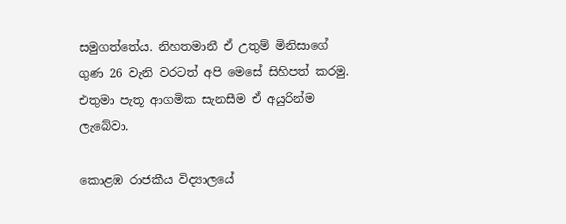සමුගත්තේය. නිහතමානී ඒ උතුම් මිනිසාගේ ගුණ 26 වැනි වරටත් අපි මෙසේ සිහිපත් කරමු. එතුමා පැතූ ආගමික සැනසීම ඒ අයුරින්ම ලැබේවා.

කොළඹ රාජකීය විද්‍යාලයේ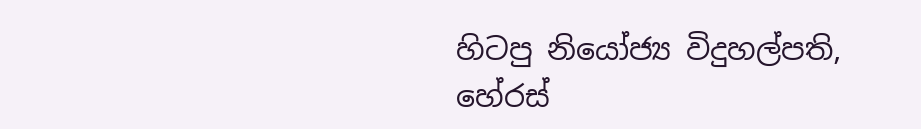හිටපු නියෝජ්‍ය විදුහල්පති,
හේරස්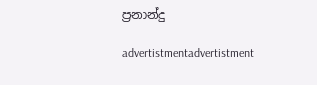ප්‍රනාන්දු

advertistmentadvertistment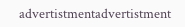advertistmentadvertistment